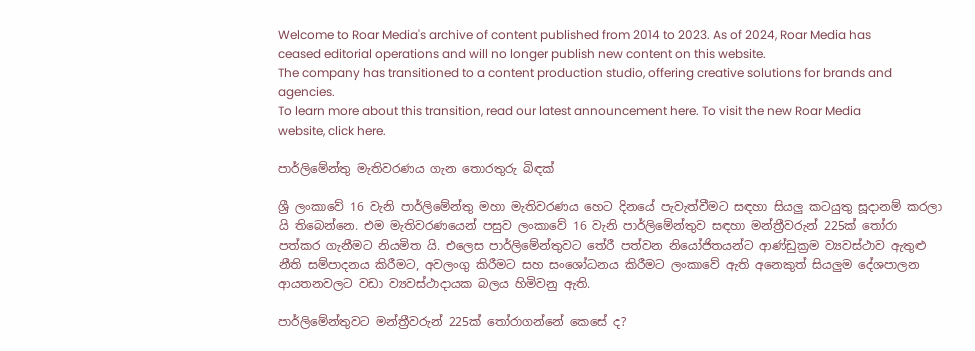Welcome to Roar Media's archive of content published from 2014 to 2023. As of 2024, Roar Media has ceased editorial operations and will no longer publish new content on this website.
The company has transitioned to a content production studio, offering creative solutions for brands and agencies.
To learn more about this transition, read our latest announcement here. To visit the new Roar Media website, click here.

පාර්ලිමේන්තු මැතිවරණය ගැන තොරතුරු බිඳක්

ශ්‍රී ලංකාවේ 16 වැනි පාර්ලිමේන්තු මහා මැතිවරණය හෙට දිනයේ පැවැත්වීමට සඳහා සියලු කටයුතු සූදානම් කරලා යි තිබෙන්නෙ. එම මැතිවරණයෙන් පසුව ලංකාවේ 16 වැනි පාර්ලිමේන්තුව සඳහා මන්ත්‍රීවරුන් 225ක් තෝරා පත්කර ගැනීමට නියමිත යි. එලෙස පාර්ලිමේන්තුවට තේරී පත්වන නියෝජිතයන්ට ආණ්ඩුක්‍රම ව්‍යවස්ථාව ඇතුළු නීති සම්පාදනය කිරීමට, අවලංගු කිරීමට සහ සංශෝධනය කිරීමට ලංකාවේ ඇති අනෙකුත් සියලුම දේශපාලන ආයතනවලට වඩා ව්‍යවස්ථාදායක බලය හිමිවනු ඇති.

පාර්ලිමේන්තුවට මන්ත්‍රීවරුන් 225ක් තෝරාගන්නේ කෙසේ ද?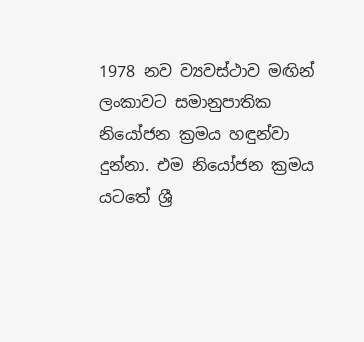1978 නව ව්‍යවස්ථාව මඟින් ලංකාවට සමානුපාතික නියෝජන ක්‍රමය හඳුන්වා දුන්නා. එම නියෝජන ක්‍රමය යටතේ ශ්‍රී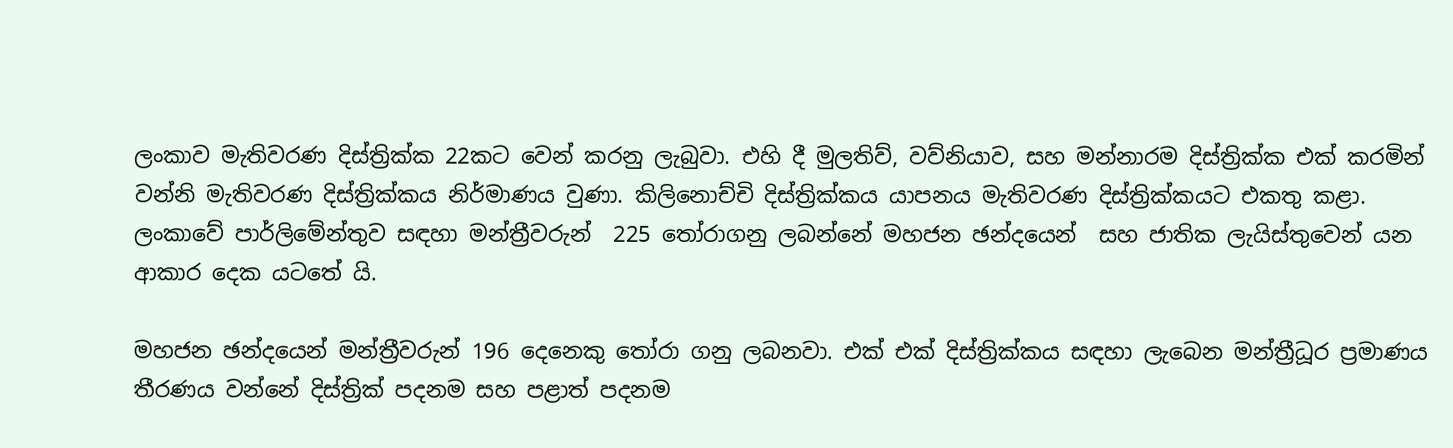ලංකාව මැතිවරණ දිස්ත්‍රික්ක 22කට වෙන් කරනු ලැබුවා. එහි දී මුලතිව්, වව්නියාව, සහ මන්නාරම දිස්ත්‍රික්ක එක් කරමින් වන්නි මැතිවරණ දිස්ත්‍රික්කය නිර්මාණය වුණා. කිලිනොච්චි දිස්ත්‍රික්කය යාපනය මැතිවරණ දිස්ත්‍රික්කයට එකතු කළා. ලංකාවේ පාර්ලිමේන්තුව සඳහා මන්ත්‍රීවරුන්  225 තෝරාගනු ලබන්නේ මහජන ඡන්දයෙන්  සහ ජාතික ලැයිස්තුවෙන් යන ආකාර දෙක යටතේ යි.

මහජන ඡන්දයෙන් මන්ත්‍රීවරුන් 196 දෙනෙකු තෝරා ගනු ලබනවා. එක් එක් දිස්ත්‍රික්කය සඳහා ලැබෙන මන්ත්‍රීධූර ප්‍රමාණය තීරණය වන්නේ දිස්ත්‍රික් පදනම සහ පළාත් පදනම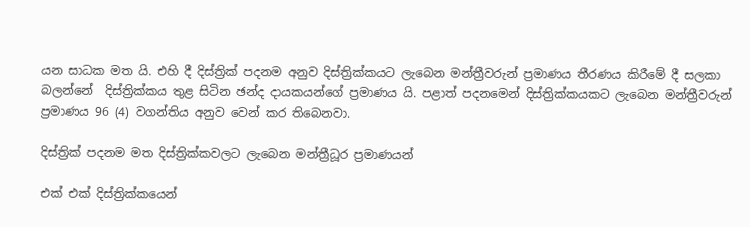යන සාධක මත යි. එහි දී දිස්ත්‍රික් පදනම අනුව දිස්ත්‍රික්කයට ලැබෙන මන්ත්‍රීවරුන් ප්‍රමාණය තීරණය කිරීමේ දී සලකා බලන්නේ  දිස්ත්‍රික්කය තුළ සිටින ඡන්ද දායකයන්ගේ ප්‍රමාණය යි. පළාත් පදනමෙන් දිස්ත්‍රික්කයකට ලැබෙන මන්ත්‍රීවරුන් ප්‍රමාණය 96 (4) වගන්තිය අනුව වෙන් කර තිබෙනවා.

දිස්ත්‍රික් පදනම මත දිස්ත්‍රික්කවලට ලැබෙන මන්ත්‍රීධූර ප්‍රමාණයන්

එක් එක් දිස්ත්‍රික්කයෙන්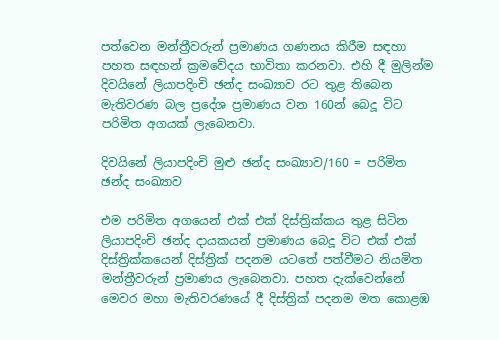පත්වෙන මන්ත්‍රීවරුන් ප්‍රමාණය ගණනය කිරීම සඳහා පහත සඳහන් ක්‍රමවේදය භාවිතා කරනවා. එහි දී මුලින්ම දිවයිනේ ලියාපදිංචි ඡන්ද සංඛ්‍යාව රට තුළ තිබෙන මැතිවරණ බල ප්‍රදේශ ප්‍රමාණය වන 160න් බෙදූ විට පරිමිත අගයක් ලැබෙනවා.

දිවයිනේ ලියාපදිංචි මුළු ඡන්ද සංඛ්‍යාව/160 = පරිමිත ඡන්ද සංඛ්‍යාව

එම පරිමිත අගයෙන් එක් එක් දිස්ත්‍රික්කය තුළ සිටින ලියාපදිංචි ඡන්ද දායකයන් ප්‍රමාණය බෙදූ විට එක් එක් දිස්ත්‍රික්කයෙන් දිස්ත්‍රික් පදනම යටතේ පත්වීමට නියමිත මන්ත්‍රීවරුන් ප්‍රමාණය ලැබෙනවා. පහත දැක්වෙන්නේ මෙවර මහා මැතිවරණයේ දී දිස්ත්‍රික් පදනම මත කොළඹ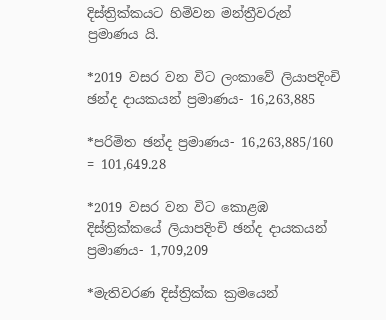දිස්ත්‍රික්කයට හිමිවන මන්ත්‍රීවරුන් ප්‍රමාණය යි.

*2019 වසර වන විට ලංකාවේ ලියාපදිංචි ඡන්ද දායකයන් ප්‍රමාණය- 16,263,885

*පරිමිත ඡන්ද ප්‍රමාණය- 16,263,885/160 = 101,649.28

*2019 වසර වන විට කොළඹ දිස්ත්‍රික්කයේ ලියාපදිංචි ඡන්ද දායකයන් ප්‍රමාණය- 1,709,209

*මැතිවරණ දිස්ත්‍රික්ක ක්‍රමයෙන්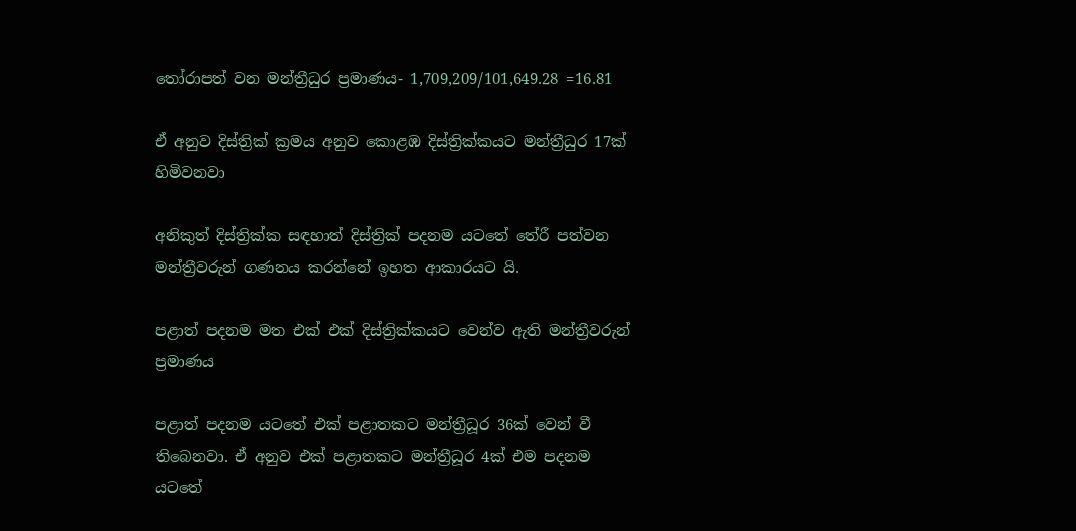තෝරාපත් වන මන්ත්‍රීධුර ප්‍රමාණය- 1,709,209/101,649.28 =16.81

ඒ අනුව දිස්ත්‍රික් ක්‍රමය අනුව කොළඹ දිස්ත්‍රික්කයට මන්ත්‍රීධුර 17ක් හිමිවනවා

අනිකුත් දිස්ත්‍රික්ක සඳහාත් දිස්ත්‍රික් පදනම යටතේ තේරී පත්වන මන්ත්‍රීවරුන් ගණනය කරන්නේ ඉහත ආකාරයට යි.

පළාත් පදනම මත එක් එක් දිස්ත්‍රික්කයට වෙන්ව ඇති මන්ත්‍රීවරුන් ප්‍රමාණය

පළාත් පදනම යටතේ එක් පළාතකට මන්ත්‍රීධූර 36ක් වෙන් වී තිබෙනවා. ඒ අනුව එක් පළාතකට මන්ත්‍රීධූර 4ක් එම පදනම යටතේ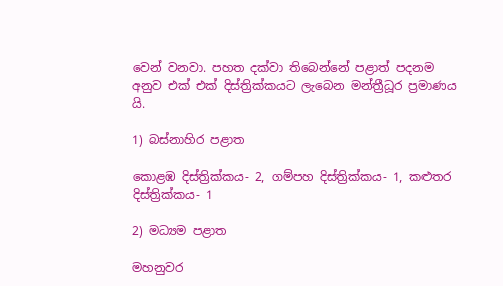වෙන් වනවා. පහත දක්වා තිබෙන්නේ පළාත් පදනම අනුව එක් එක් දිස්ත්‍රික්කයට ලැබෙන මන්ත්‍රීධූර ප්‍රමාණය යි.

1) බස්නාහිර පළාත

කොළඹ දිස්ත්‍රික්කය- 2, ගම්පහ දිස්ත්‍රික්කය- 1, කළුතර දිස්ත්‍රික්කය- 1

2) මධ්‍යම පළාත

මහනුවර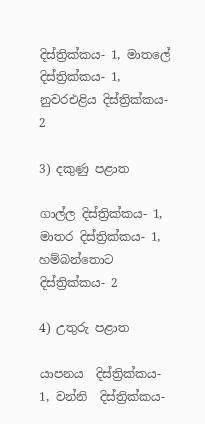දිස්ත්‍රික්කය- 1, මාතලේ දිස්ත්‍රික්කය- 1, නුවරඑළිය දිස්ත්‍රික්කය- 2

3) දකුණු පළාත

ගාල්ල දිස්ත්‍රික්කය- 1, මාතර දිස්ත්‍රික්කය- 1, හම්බන්තොට දිස්ත්‍රික්කය- 2

4) උතුරු පළාත

යාපනය  දිස්ත්‍රික්කය- 1, වන්නි  දිස්ත්‍රික්කය-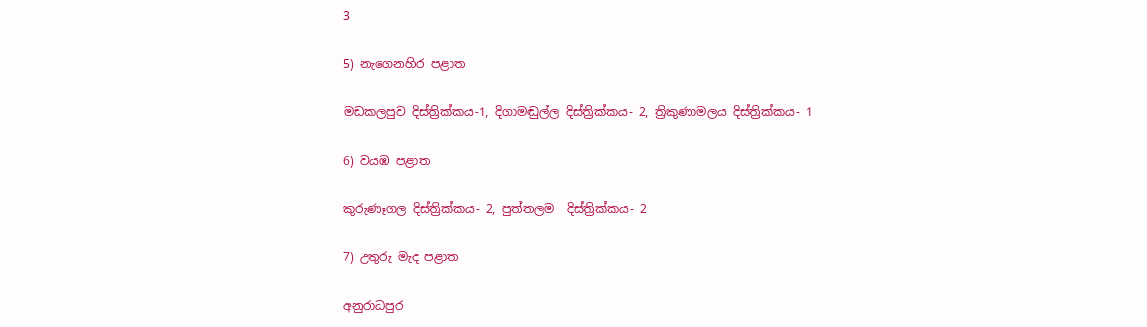3

5) නැගෙනහිර පළාත

මඩකලපුව දිස්ත්‍රික්කය-1, දිගාමඬුල්ල දිස්ත්‍රික්කය- 2, ත්‍රිකුණාමලය දිස්ත්‍රික්කය- 1

6) වයඹ පළාත

කුරුණෑගල දිස්ත්‍රික්කය- 2, පුත්තලම  දිස්ත්‍රික්කය- 2

7) උතුරු මැද පළාත

අනුරාධපුර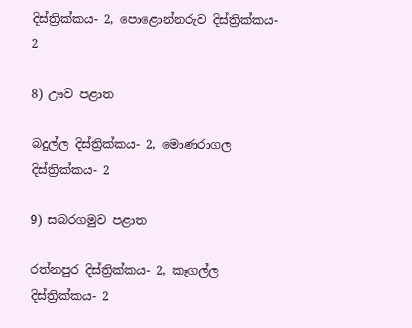දිස්ත්‍රික්කය- 2, පොළොන්නරුව දිස්ත්‍රික්කය- 2

8) ඌව පළාත

බදුල්ල දිස්ත්‍රික්කය- 2, මොණරාගල  දිස්ත්‍රික්කය- 2

9) සබරගමුව පළාත

රත්නපුර දිස්ත්‍රික්කය- 2, කෑගල්ල දිස්ත්‍රික්කය- 2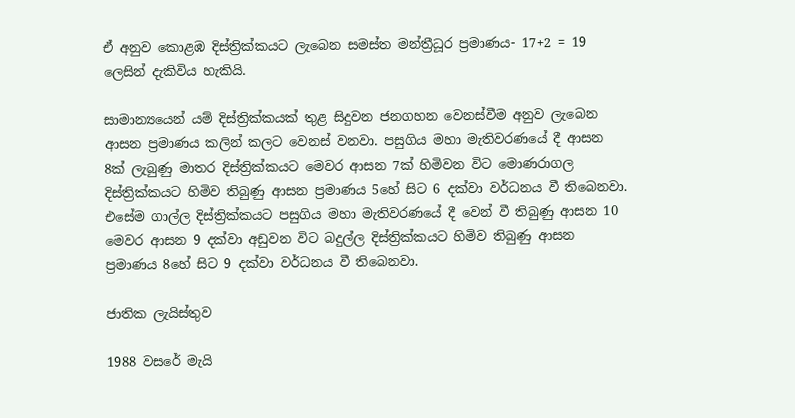ඒ අනුව කොළඹ දිස්ත්‍රික්කයට ලැබෙන සමස්ත මන්ත්‍රීධූර ප්‍රමාණය- 17+2 = 19 ලෙසින් දැකිවිය හැකියි.

සාමාන්‍යයෙන් යම් දිස්ත්‍රික්කයක් තුළ සිදුවන ජනගහන වෙනස්වීම අනුව ලැබෙන ආසන ප්‍රමාණය කලින් කලට වෙනස් වනවා. පසුගිය මහා මැතිවරණයේ දී ආසන 8ක් ලැබුණු මාතර දිස්ත්‍රික්කයට මෙවර ආසන 7ක් හිමිවන විට මොණරාගල දිස්ත්‍රික්කයට හිමිව තිබුණු ආසන ප්‍රමාණය 5හේ සිට 6 දක්වා වර්ධනය වී තිබෙනවා. එසේම ගාල්ල දිස්ත්‍රික්කයට පසුගිය මහා මැතිවරණයේ දී වෙන් වී තිබුණු ආසන 10 මෙවර ආසන 9 දක්වා අඩුවන විට බදුල්ල දිස්ත්‍රික්කයට හිමිව තිබුණු ආසන ප්‍රමාණය 8හේ සිට 9 දක්වා වර්ධනය වී තිබෙනවා.

ජාතික ලැයිස්තුව

1988 වසරේ මැයි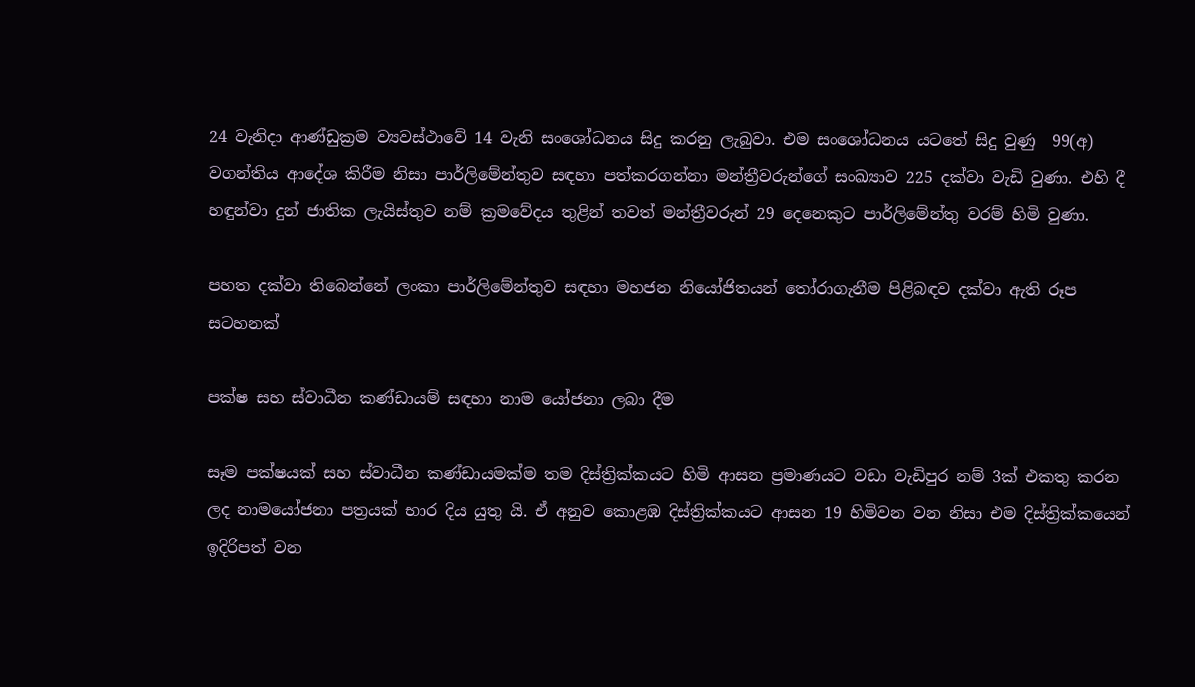24 වැනිදා ආණ්ඩුක්‍රම ව්‍යවස්ථාවේ 14 වැනි සංශෝධනය සිදු කරනු ලැබුවා. එම සංශෝධනය යටතේ සිදු වුණු  99(අ) වගන්තිය ආදේශ කිරීම නිසා පාර්ලිමේන්තුව සඳහා පත්කරගන්නා මන්ත්‍රීවරුන්ගේ සංඛ්‍යාව 225 දක්වා වැඩි වුණා. එහි දී හඳුන්වා දුන් ජාතික ලැයිස්තුව නම් ක්‍රමවේදය තුළින් තවත් මන්ත්‍රීවරුන් 29 දෙනෙකුට පාර්ලිමේන්තු වරම් හිමි වුණා.

පහත දක්වා තිබෙන්නේ ලංකා පාර්ලිමේන්තුව සඳහා මහජන නියෝජිතයන් තෝරාගැනීම පිළිබඳව දක්වා ඇති රූප සටහනක්

පක්ෂ සහ ස්වාධීන කණ්ඩායම් සඳහා නාම යෝජනා ලබා දීම

සෑම පක්ෂයක් සහ ස්වාධීන කණ්ඩායමක්ම තම දිස්ත්‍රික්කයට හිමි ආසන ප්‍රමාණයට වඩා වැඩිපුර නම් 3ක් එකතු කරන ලද නාමයෝජනා පත්‍රයක් භාර දිය යුතු යි. ඒ අනුව කොළඹ දිස්ත්‍රික්කයට ආසන 19 හිමිවන වන නිසා එම දිස්ත්‍රික්කයෙන් ඉදිරිපත් වන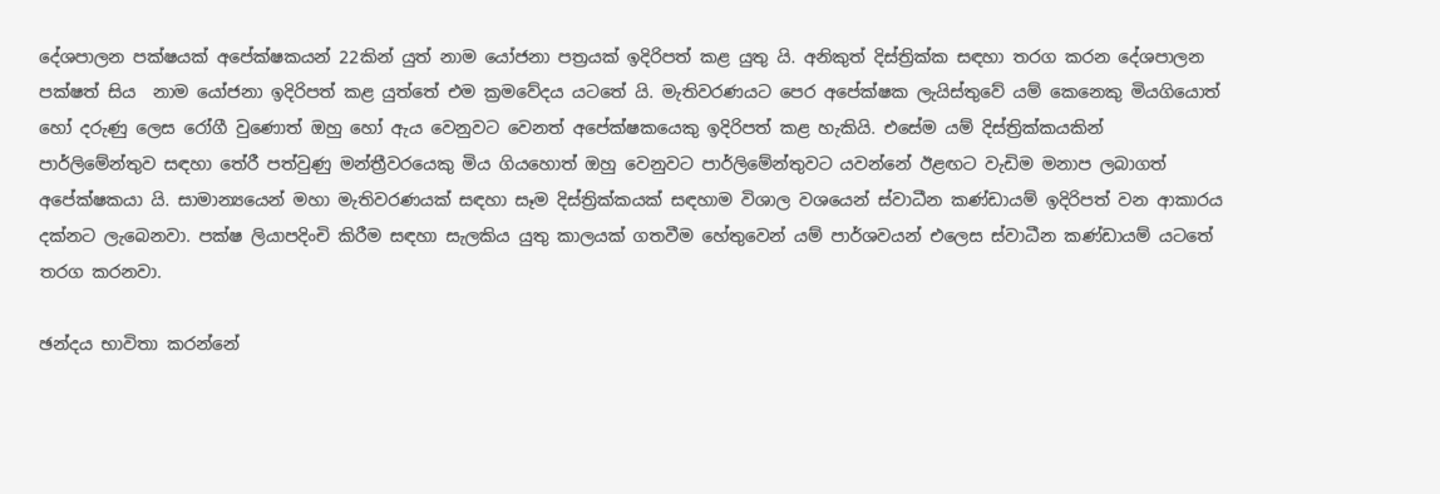දේශපාලන පක්ෂයක් අපේක්ෂකයන් 22කින් යුත් නාම යෝජනා පත්‍රයක් ඉදිරිපත් කළ යුතු යි. අනිකුත් දිස්ත්‍රික්ක සඳහා තරග කරන දේශපාලන පක්ෂත් සිය  නාම යෝජනා ඉදිරිපත් කළ යුත්තේ එම ක්‍රමවේදය යටතේ යි. මැතිවරණයට පෙර අපේක්ෂක ලැයිස්තුවේ යම් කෙනෙකු මියගියොත් හෝ දරුණු ලෙස රෝගී වුණොත් ඔහු හෝ ඇය වෙනුවට වෙනත් අපේක්ෂකයෙකු ඉදිරිපත් කළ හැකියි. එසේම යම් දිස්ත්‍රික්කයකින් පාර්ලිමේන්තුව සඳහා තේරී පත්වුණු මන්ත්‍රීවරයෙකු මිය ගියහොත් ඔහු වෙනුවට පාර්ලිමේන්තුවට යවන්නේ ඊළඟට වැඩිම මනාප ලබාගත් අපේක්ෂකයා යි. සාමාන්‍යයෙන් මහා මැතිවරණයක් සඳහා සෑම දිස්ත්‍රික්කයක් සඳහාම විශාල වශයෙන් ස්වාධීන කණ්ඩායම් ඉදිරිපත් වන ආකාරය දක්නට ලැබෙනවා. පක්ෂ ලියාපදිංචි කිරීම සඳහා සැලකිය යුතු කාලයක් ගතවීම හේතුවෙන් යම් පාර්ශවයන් එලෙස ස්වාධීන කණ්ඩායම් යටතේ තරග කරනවා.

ඡන්දය භාවිතා කරන්නේ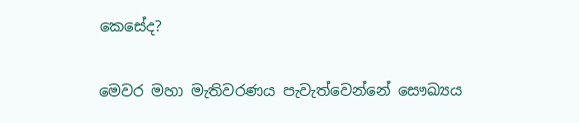කෙසේද?

මෙවර මහා මැතිවරණය පැවැත්වෙන්නේ සෞඛ්‍යය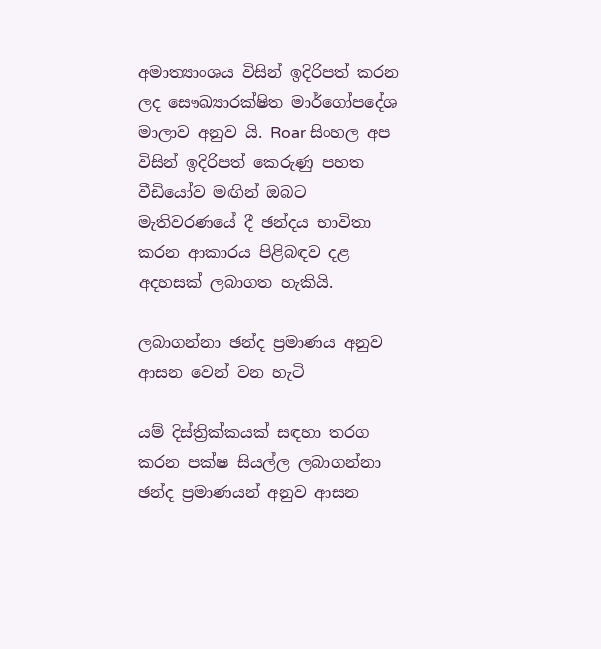අමාත්‍යාංශය විසින් ඉදිරිපත් කරන ලද සෞඛ්‍යාරක්ෂිත මාර්ගෝපදේශ මාලාව අනුව යි. Roar සිංහල අප විසින් ඉදිරිපත් කෙරුණු පහත වීඩියෝව මඟින් ඔබට මැතිවරණයේ දී ඡන්දය භාවිතා කරන ආකාරය පිළිබඳව දළ අදහසක් ලබාගත හැකියි.

ලබාගන්නා ඡන්ද ප්‍රමාණය අනුව ආසන වෙන් වන හැටි

යම් දිස්ත්‍රික්කයක් සඳහා තරග කරන පක්ෂ සියල්ල ලබාගන්නා ඡන්ද ප්‍රමාණයන් අනුව ආසන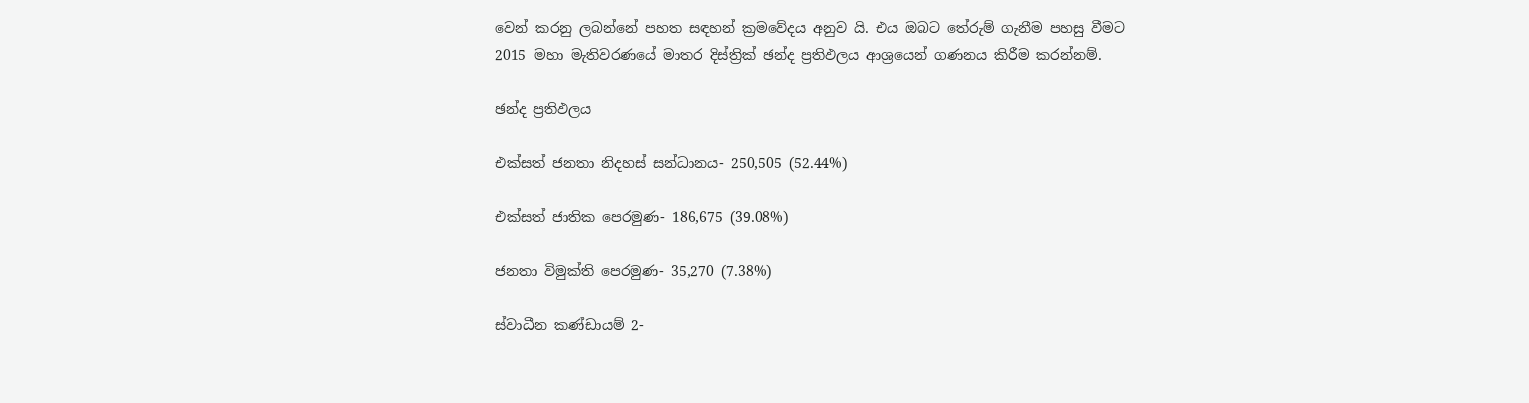වෙන් කරනු ලබන්නේ පහත සඳහන් ක්‍රමවේදය අනුව යි. එය ඔබට තේරුම් ගැනීම පහසු වීමට 2015 මහා මැතිවරණයේ මාතර දිස්ත්‍රික් ඡන්ද ප්‍රතිඵලය ආශ්‍රයෙන් ගණනය කිරීම කරන්නම්.

ඡන්ද ප්‍රතිඵලය

එක්සත් ජනතා නිදහස් සන්ධානය- 250,505 (52.44%)

එක්සත් ජාතික පෙරමුණ- 186,675 (39.08%)

ජනතා විමුක්ති පෙරමුණ- 35,270 (7.38%)

ස්වාධීන කණ්ඩායම් 2-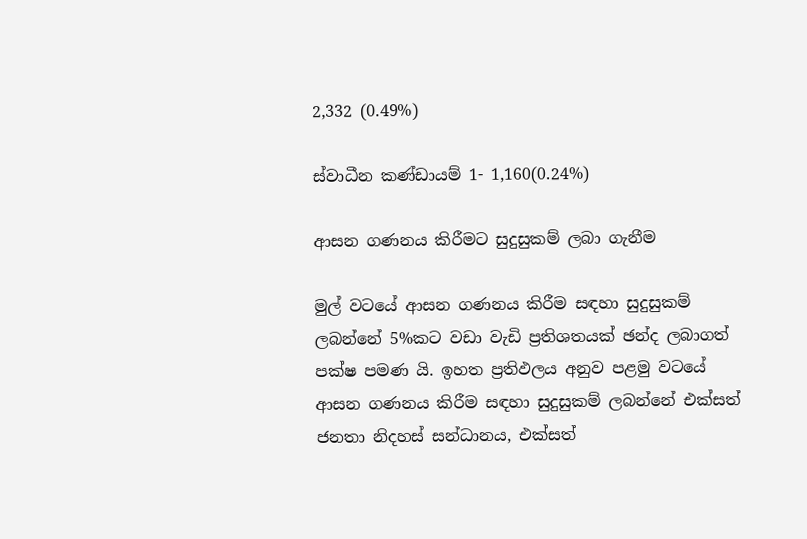2,332 (0.49%)

ස්වාධීන කණ්ඩායම් 1- 1,160(0.24%)

ආසන ගණනය කිරීමට සුදුසුකම් ලබා ගැනීම

මුල් වටයේ ආසන ගණනය කිරීම සඳහා සුදුසුකම් ලබන්නේ 5%කට වඩා වැඩි ප්‍රතිශතයක් ඡන්ද ලබාගත් පක්ෂ පමණ යි. ඉහත ප්‍රතිඵලය අනුව පළමු වටයේ ආසන ගණනය කිරීම සඳහා සුදුසුකම් ලබන්නේ එක්සත් ජනතා නිදහස් සන්ධානය, එක්සත්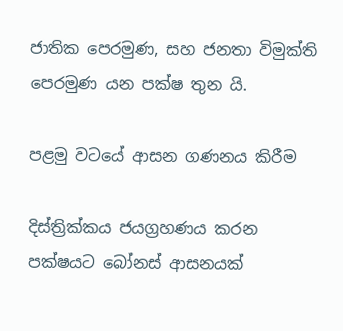ජාතික පෙරමුණ, සහ ජනතා විමුක්ති පෙරමුණ යන පක්ෂ තුන යි.

පළමු වටයේ ආසන ගණනය කිරීම

දිස්ත්‍රික්කය ජයග්‍රහණය කරන පක්ෂයට බෝනස් ආසනයක්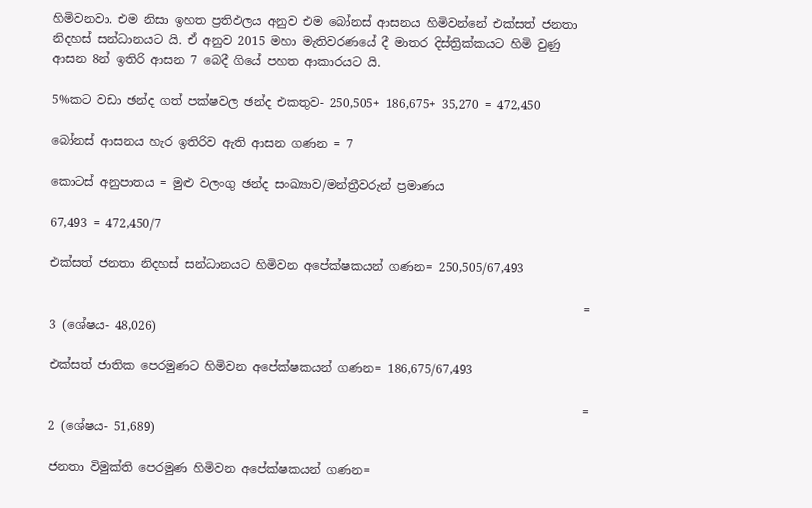හිමිවනවා. එම නිසා ඉහත ප්‍රතිඵලය අනුව එම බෝනස් ආසනය හිමිවන්නේ එක්සත් ජනතා නිදහස් සන්ධානයට යි. ඒ අනුව 2015 මහා මැතිවරණයේ දී මාතර දිස්ත්‍රික්කයට හිමි වුණු ආසන 8න් ඉතිරි ආසන 7 බෙදී ගියේ පහත ආකාරයට යි.

5%කට වඩා ඡන්ද ගත් පක්ෂවල ඡන්ද එකතුව- 250,505+ 186,675+ 35,270 = 472,450

බෝනස් ආසනය හැර ඉතිරිව ඇති ආසන ගණන = 7

කොටස් අනුපාතය = මුළු වලංගු ඡන්ද සංඛ්‍යාව/මන්ත්‍රීවරුන් ප්‍රමාණය

67,493 = 472,450/7

එක්සත් ජනතා නිදහස් සන්ධානයට හිමිවන අපේක්ෂකයන් ගණන= 250,505/67,493

                                                                                         = 3 (ශේෂය- 48,026)

එක්සත් ජාතික පෙරමුණට හිමිවන අපේක්ෂකයන් ගණන= 186,675/67,493

                                                                                         = 2 (ශේෂය- 51,689)

ජනතා විමුක්ති පෙරමුණ හිමිවන අපේක්ෂකයන් ගණන=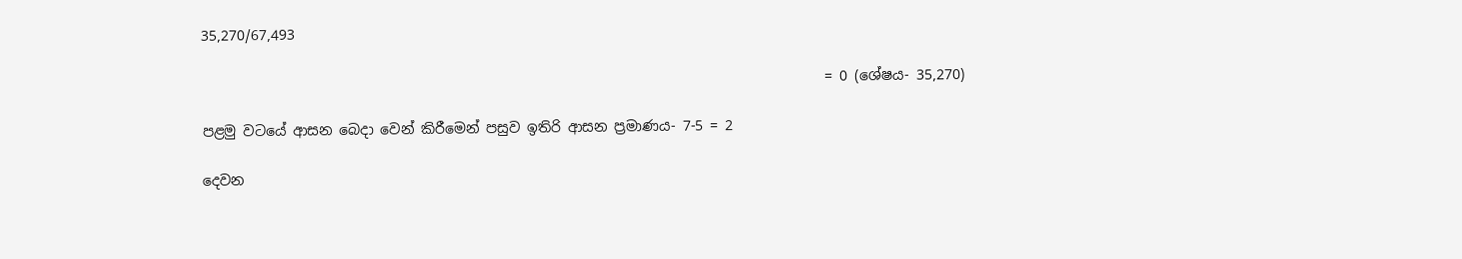35,270/67,493

                                                                                         = 0 (ශේෂය- 35,270)

පළමු වටයේ ආසන බෙදා වෙන් කිරීමෙන් පසුව ඉතිරි ආසන ප්‍රමාණය- 7-5 = 2

දෙවන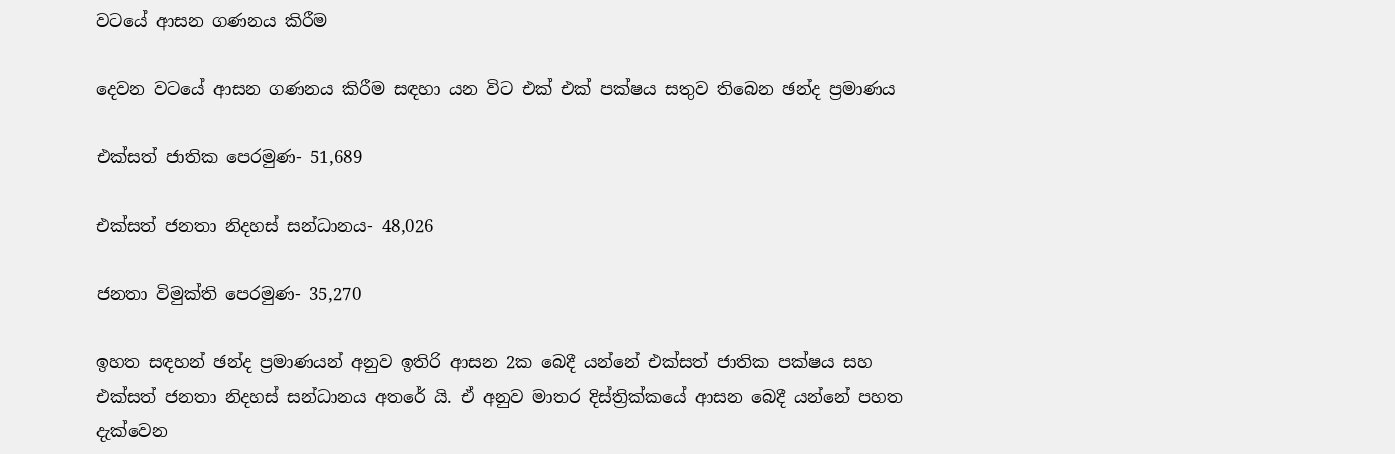වටයේ ආසන ගණනය කිරීම

දෙවන වටයේ ආසන ගණනය කිරීම සඳහා යන විට එක් එක් පක්ෂය සතුව තිබෙන ඡන්ද ප්‍රමාණය

එක්සත් ජාතික පෙරමුණ- 51,689

එක්සත් ජනතා නිදහස් සන්ධානය- 48,026

ජනතා විමුක්ති පෙරමුණ- 35,270

ඉහත සඳහන් ඡන්ද ප්‍රමාණයන් අනුව ඉතිරි ආසන 2ක බෙදී යන්නේ එක්සත් ජාතික පක්ෂය සහ එක්සත් ජනතා නිදහස් සන්ධානය අතරේ යි. ඒ අනුව මාතර දිස්ත්‍රික්කයේ ආසන බෙදී යන්නේ පහත දැක්වෙන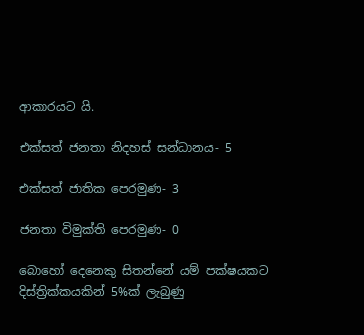ආකාරයට යි.

එක්සත් ජනතා නිදහස් සන්ධානය- 5

එක්සත් ජාතික පෙරමුණ- 3

ජනතා විමුක්ති පෙරමුණ- 0

බොහෝ දෙනෙකු සිතන්නේ යම් පක්ෂයකට දිස්ත්‍රික්කයකින් 5%ක් ලැබුණු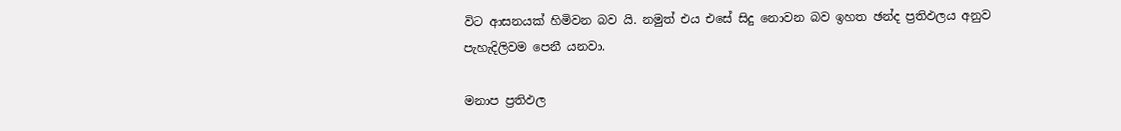විට ආසනයක් හිමිවන බව යි. නමුත් එය එසේ සිදු නොවන බව ඉහත ඡන්ද ප්‍රතිඵලය අනුව පැහැදිලිවම පෙනී යනවා.

මනාප ප්‍රතිඵල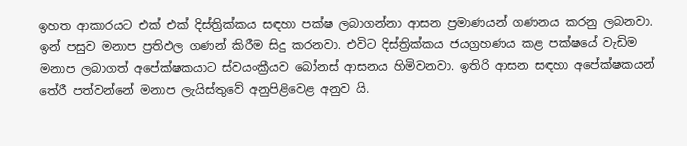ඉහත ආකාරයට එක් එක් දිස්ත්‍රික්කය සඳහා පක්ෂ ලබාගන්නා ආසන ප්‍රමාණයන් ගණනය කරනු ලබනවා. ඉන් පසුව මනාප ප්‍රතිඵල ගණන් කිරීම සිදු කරනවා. එවිට දිස්ත්‍රික්කය ජයග්‍රහණය කළ පක්ෂයේ වැඩිම මනාප ලබාගත් අපේක්ෂකයාට ස්වයංක්‍රීයව බෝනස් ආසනය හිමිවනවා. ඉතිරි ආසන සඳහා අපේක්ෂකයන් තේරී පත්වන්නේ මනාප ලැයිස්තුවේ අනුපිළිවෙළ අනුව යි.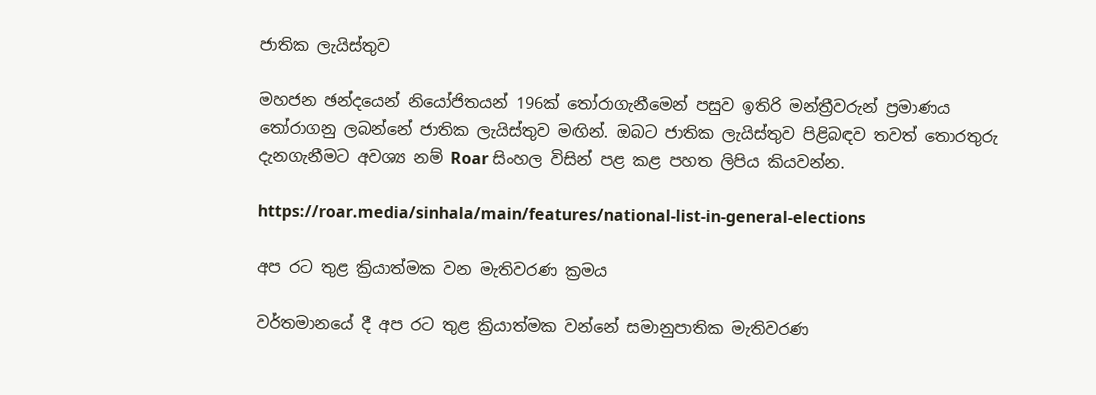ජාතික ලැයිස්තුව

මහජන ඡන්දයෙන් නියෝජිතයන් 196ක් තෝරාගැනීමෙන් පසුව ඉතිරි මන්ත්‍රීවරුන් ප්‍රමාණය තෝරාගනු ලබන්නේ ජාතික ලැයිස්තුව මඟින්. ඔබට ජාතික ලැයිස්තුව පිළිබඳව තවත් තොරතුරු දැනගැනීමට අවශ්‍ය නම් Roar සිංහල විසින් පළ කළ පහත ලිපිය කියවන්න.

https://roar.media/sinhala/main/features/national-list-in-general-elections

අප රට තුළ ක්‍රියාත්මක වන මැතිවරණ ක්‍රමය

වර්තමානයේ දී අප රට තුළ ක්‍රියාත්මක වන්නේ සමානුපාතික මැතිවරණ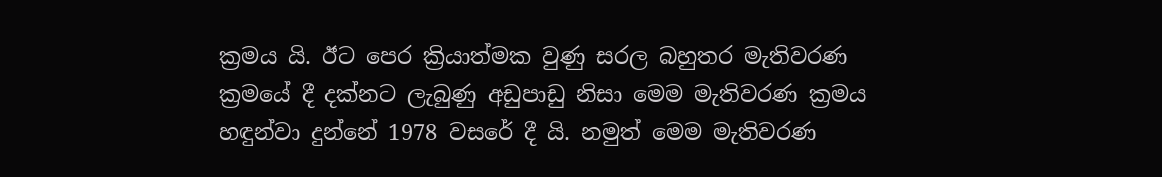ක්‍රමය යි. ඊට පෙර ක්‍රියාත්මක වුණු සරල බහුතර මැතිවරණ ක්‍රමයේ දී දක්නට ලැබුණු අඩුපාඩු නිසා මෙම මැතිවරණ ක්‍රමය හඳුන්වා දුන්නේ 1978 වසරේ දී යි. නමුත් මෙම මැතිවරණ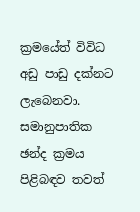ක්‍රමයේත් විවිධ අඩු පාඩු දක්නට ලැබෙනවා. සමානුපාතික ඡන්ද ක්‍රමය පිළිබඳව තවත්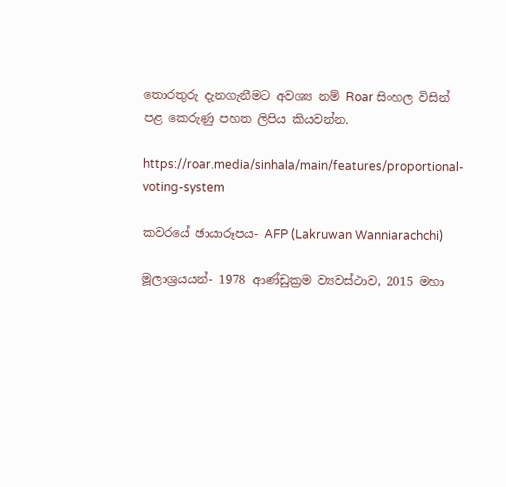තොරතුරු දැනගැනීමට අවශ්‍ය නම් Roar සිංහල විසින් පළ කෙරුණු පහත ලිපිය කියවන්න.

https://roar.media/sinhala/main/features/proportional-voting-system

කවරයේ ඡායාරූපය- AFP (Lakruwan Wanniarachchi)

මූලාශ්‍රයයන්- 1978 ආණ්ඩුක්‍රම ව්‍යවස්ථාව, 2015 මහා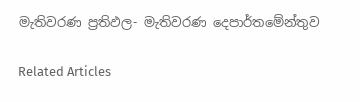මැතිවරණ ප්‍රතිඵල- මැතිවරණ දෙපාර්තමේන්තුව

Related Articles